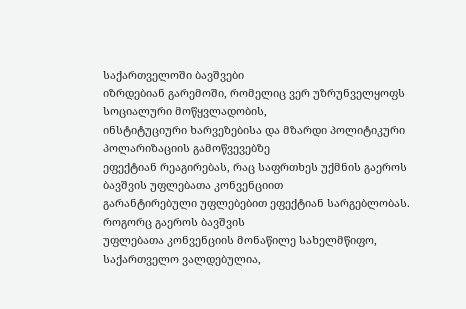საქართველოში ბავშვები
იზრდებიან გარემოში, რომელიც ვერ უზრუნველყოფს სოციალური მოწყვლადობის,
ინსტიტუციური ხარვეზებისა და მზარდი პოლიტიკური პოლარიზაციის გამოწვევებზე
ეფექტიან რეაგირებას, რაც საფრთხეს უქმნის გაეროს ბავშვის უფლებათა კონვენციით
გარანტირებული უფლებებით ეფექტიან სარგებლობას.
როგორც გაეროს ბავშვის
უფლებათა კონვენციის მონაწილე სახელმწიფო, საქართველო ვალდებულია,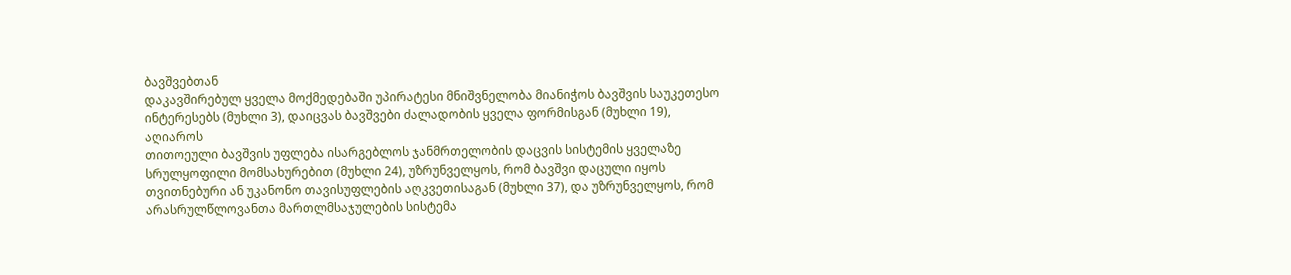ბავშვებთან
დაკავშირებულ ყველა მოქმედებაში უპირატესი მნიშვნელობა მიანიჭოს ბავშვის საუკეთესო
ინტერესებს (მუხლი 3), დაიცვას ბავშვები ძალადობის ყველა ფორმისგან (მუხლი 19), აღიაროს
თითოეული ბავშვის უფლება ისარგებლოს ჯანმრთელობის დაცვის სისტემის ყველაზე
სრულყოფილი მომსახურებით (მუხლი 24), უზრუნველყოს, რომ ბავშვი დაცული იყოს
თვითნებური ან უკანონო თავისუფლების აღკვეთისაგან (მუხლი 37), და უზრუნველყოს, რომ
არასრულწლოვანთა მართლმსაჯულების სისტემა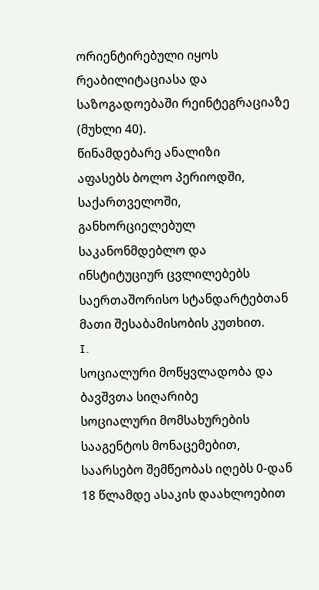ორიენტირებული იყოს რეაბილიტაციასა და
საზოგადოებაში რეინტეგრაციაზე (მუხლი 40).
წინამდებარე ანალიზი
აფასებს ბოლო პერიოდში, საქართველოში, განხორციელებულ საკანონმდებლო და
ინსტიტუციურ ცვლილებებს საერთაშორისო სტანდარტებთან მათი შესაბამისობის კუთხით.
I.
სოციალური მოწყვლადობა და ბავშვთა სიღარიბე
სოციალური მომსახურების სააგენტოს მონაცემებით, საარსებო შემწეობას იღებს 0-დან 18 წლამდე ასაკის დაახლოებით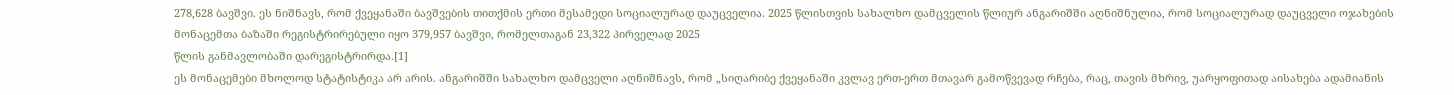278,628 ბავშვი. ეს ნიშნავს, რომ ქვეყანაში ბავშვების თითქმის ერთი მესამედი სოციალურად დაუცველია. 2025 წლისთვის სახალხო დამცველის წლიურ ანგარიშში აღნიშნულია, რომ სოციალურად დაუცველი ოჯახების მონაცემთა ბაზაში რეგისტრირებული იყო 379,957 ბავშვი, რომელთაგან 23,322 პირველად 2025
წლის განმავლობაში დარეგისტრირდა.[1]
ეს მონაცემები მხოლოდ სტატისტიკა არ არის. ანგარიშში სახალხო დამცველი აღნიშნავს, რომ „სიღარიბე ქვეყანაში კვლავ ერთ-ერთ მთავარ გამოწვევად რჩება, რაც, თავის მხრივ, უარყოფითად აისახება ადამიანის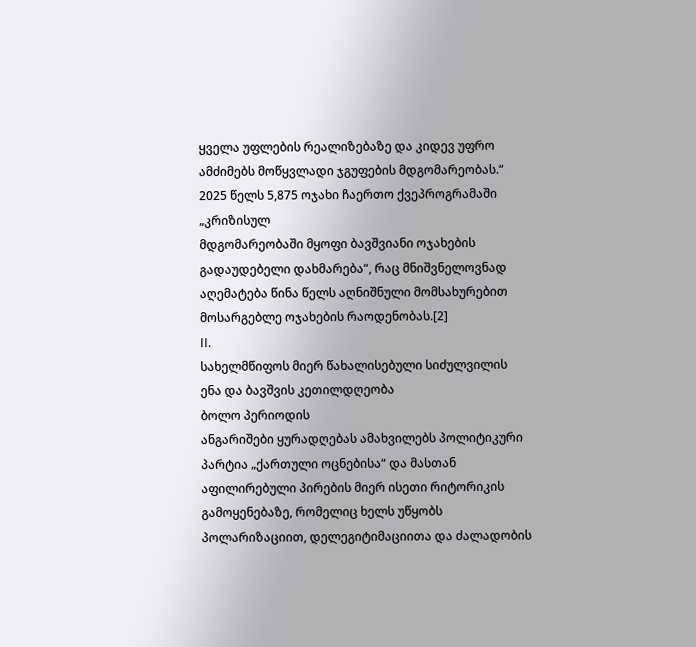ყველა უფლების რეალიზებაზე და კიდევ უფრო ამძიმებს მოწყვლადი ჯგუფების მდგომარეობას.“ 2025 წელს 5,875 ოჯახი ჩაერთო ქვეპროგრამაში „კრიზისულ
მდგომარეობაში მყოფი ბავშვიანი ოჯახების გადაუდებელი დახმარება“, რაც მნიშვნელოვნად აღემატება წინა წელს აღნიშნული მომსახურებით მოსარგებლე ოჯახების რაოდენობას.[2]
II.
სახელმწიფოს მიერ წახალისებული სიძულვილის ენა და ბავშვის კეთილდღეობა
ბოლო პერიოდის
ანგარიშები ყურადღებას ამახვილებს პოლიტიკური პარტია „ქართული ოცნებისა“ და მასთან
აფილირებული პირების მიერ ისეთი რიტორიკის გამოყენებაზე, რომელიც ხელს უწყობს
პოლარიზაციით, დელეგიტიმაციითა და ძალადობის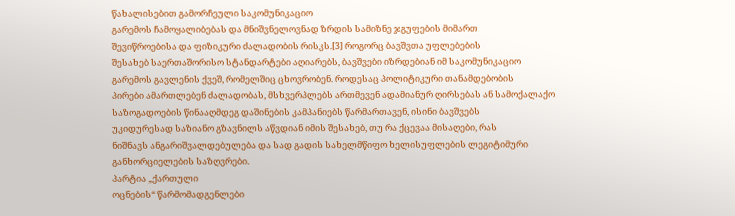წახალისებით გამორჩეული საკომუნიკაციო
გარემოს ჩამოყალიბებას და მნიშვნელოვნად ზრდის სამიზნე ჯგუფების მიმართ
შევიწროებისა და ფიზიკური ძალადობის რისკს.[3] როგორც ბავშვთა უფლებების
შესახებ საერთაშორისო სტანდარტები აღიარებს, ბავშვები იზრდებიან იმ საკომუნიკაციო
გარემოს გავლენის ქვეშ, რომელშიც ცხოვრობენ. როდესაც პოლიტიკური თანამდებობის
პირები ამართლებენ ძალადობას, მსხვერპლებს ართმევენ ადამიანურ ღირსებას ან სამოქალაქო
საზოგადოების წინააღმდეგ დაშინების კამპანიებს წარმართავენ, ისინი ბავშვებს
უკიდურესად საზიანო გზავნილს აწვდიან იმის შესახებ, თუ რა ქცევაა მისაღები, რას
ნიშნავს ანგარიშვალდებულება და სად გადის სახელმწიფო ხელისუფლების ლეგიტიმური
განხორციელების საზღვრები.
პარტია „ქართული
ოცნების“ წარმომადგენლები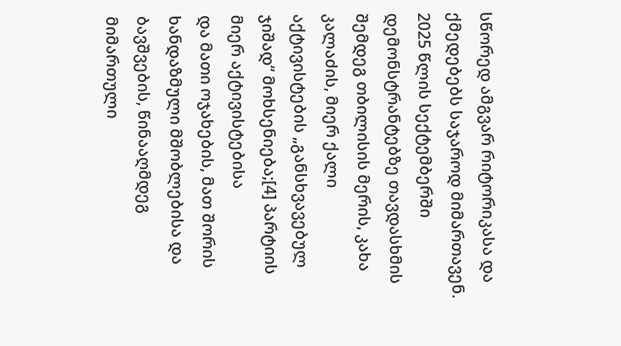სწორედ ამგვარ რიტორიკასა და ქმედებებს საჯაროდ მიმართავენ.
2025 წლის სექტემბერში დემონსტრანტებზე თავდასხმის შემდეგ თბილისის მერის, კახა
კალაძის, მიერ ქალი აქტივისტების „განსხვავებულ ჯიშად“ მოხსენიება;[4] პარტიის მიერ აქტივისტებისა
და მათი ოჯახების, მათ შორის ხანდაზმული მშობლებისა და ბავშვების, წინააღმდეგ
მიმართული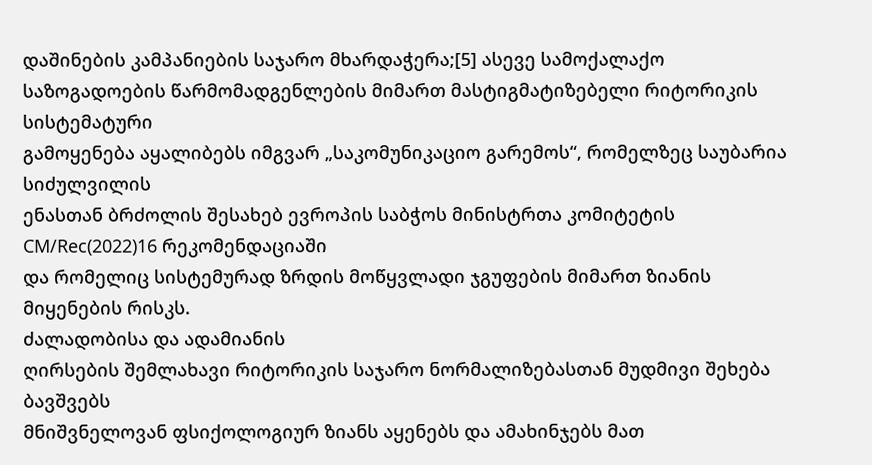დაშინების კამპანიების საჯარო მხარდაჭერა;[5] ასევე სამოქალაქო
საზოგადოების წარმომადგენლების მიმართ მასტიგმატიზებელი რიტორიკის სისტემატური
გამოყენება აყალიბებს იმგვარ „საკომუნიკაციო გარემოს“, რომელზეც საუბარია სიძულვილის
ენასთან ბრძოლის შესახებ ევროპის საბჭოს მინისტრთა კომიტეტის CM/Rec(2022)16 რეკომენდაციაში
და რომელიც სისტემურად ზრდის მოწყვლადი ჯგუფების მიმართ ზიანის მიყენების რისკს.
ძალადობისა და ადამიანის
ღირსების შემლახავი რიტორიკის საჯარო ნორმალიზებასთან მუდმივი შეხება ბავშვებს
მნიშვნელოვან ფსიქოლოგიურ ზიანს აყენებს და ამახინჯებს მათ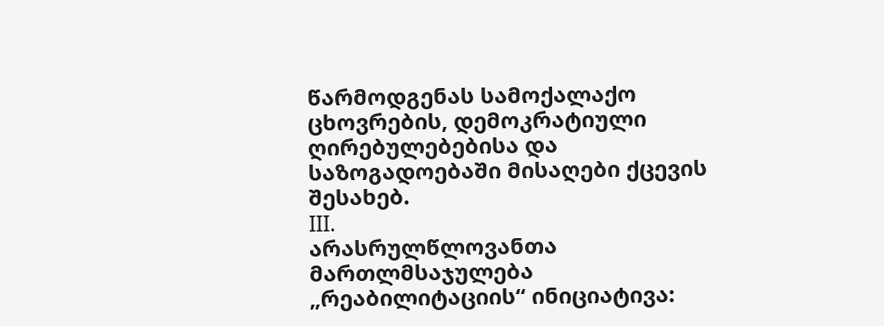წარმოდგენას სამოქალაქო
ცხოვრების, დემოკრატიული ღირებულებებისა და საზოგადოებაში მისაღები ქცევის შესახებ.
III.
არასრულწლოვანთა მართლმსაჯულება
„რეაბილიტაციის“ ინიციატივა: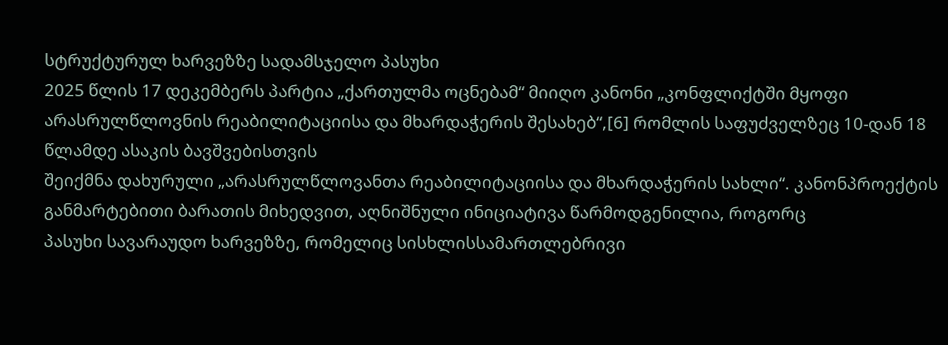სტრუქტურულ ხარვეზზე სადამსჯელო პასუხი
2025 წლის 17 დეკემბერს პარტია „ქართულმა ოცნებამ“ მიიღო კანონი „კონფლიქტში მყოფი არასრულწლოვნის რეაბილიტაციისა და მხარდაჭერის შესახებ“,[6] რომლის საფუძველზეც 10-დან 18 წლამდე ასაკის ბავშვებისთვის
შეიქმნა დახურული „არასრულწლოვანთა რეაბილიტაციისა და მხარდაჭერის სახლი“. კანონპროექტის
განმარტებითი ბარათის მიხედვით, აღნიშნული ინიციატივა წარმოდგენილია, როგორც
პასუხი სავარაუდო ხარვეზზე, რომელიც სისხლისსამართლებრივი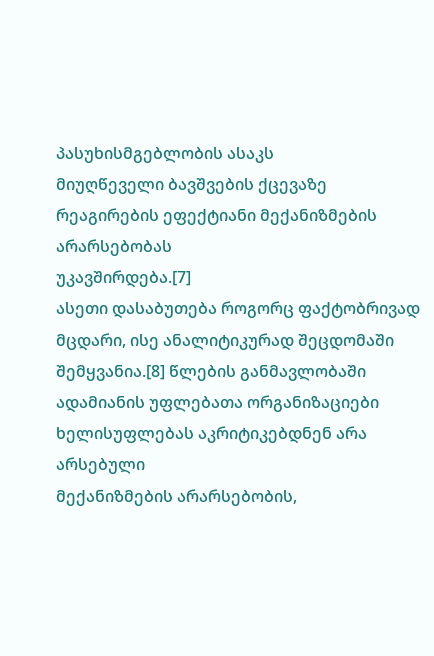პასუხისმგებლობის ასაკს
მიუღწეველი ბავშვების ქცევაზე რეაგირების ეფექტიანი მექანიზმების არარსებობას
უკავშირდება.[7]
ასეთი დასაბუთება როგორც ფაქტობრივად მცდარი, ისე ანალიტიკურად შეცდომაში შემყვანია.[8] წლების განმავლობაში
ადამიანის უფლებათა ორგანიზაციები ხელისუფლებას აკრიტიკებდნენ არა არსებული
მექანიზმების არარსებობის,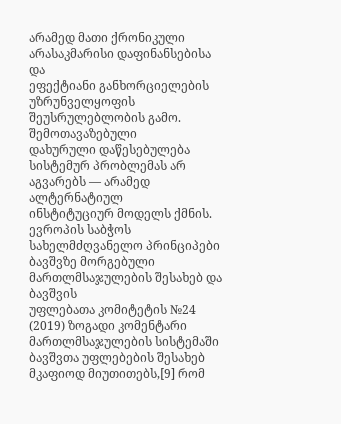არამედ მათი ქრონიკული არასაკმარისი დაფინანსებისა და
ეფექტიანი განხორციელების უზრუნველყოფის შეუსრულებლობის გამო. შემოთავაზებული
დახურული დაწესებულება სისტემურ პრობლემას არ აგვარებს — არამედ ალტერნატიულ
ინსტიტუციურ მოდელს ქმნის.
ევროპის საბჭოს
სახელმძღვანელო პრინციპები ბავშვზე მორგებული მართლმსაჯულების შესახებ და ბავშვის
უფლებათა კომიტეტის №24 (2019) ზოგადი კომენტარი მართლმსაჯულების სისტემაში ბავშვთა უფლებების შესახებ მკაფიოდ მიუთითებს,[9] რომ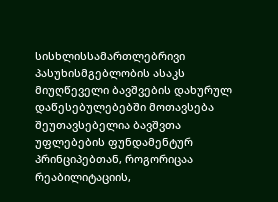სისხლისსამართლებრივი
პასუხისმგებლობის ასაკს მიუღწეველი ბავშვების დახურულ დაწესებულებებში მოთავსება
შეუთავსებელია ბავშვთა უფლებების ფუნდამენტურ პრინციპებთან, როგორიცაა
რეაბილიტაციის,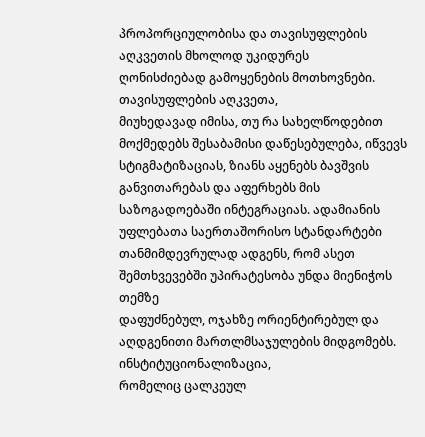პროპორციულობისა და თავისუფლების აღკვეთის მხოლოდ უკიდურეს
ღონისძიებად გამოყენების მოთხოვნები.
თავისუფლების აღკვეთა,
მიუხედავად იმისა, თუ რა სახელწოდებით მოქმედებს შესაბამისი დაწესებულება, იწვევს
სტიგმატიზაციას, ზიანს აყენებს ბავშვის განვითარებას და აფერხებს მის
საზოგადოებაში ინტეგრაციას. ადამიანის უფლებათა საერთაშორისო სტანდარტები
თანმიმდევრულად ადგენს, რომ ასეთ შემთხვევებში უპირატესობა უნდა მიენიჭოს თემზე
დაფუძნებულ, ოჯახზე ორიენტირებულ და აღდგენითი მართლმსაჯულების მიდგომებს. ინსტიტუციონალიზაცია,
რომელიც ცალკეულ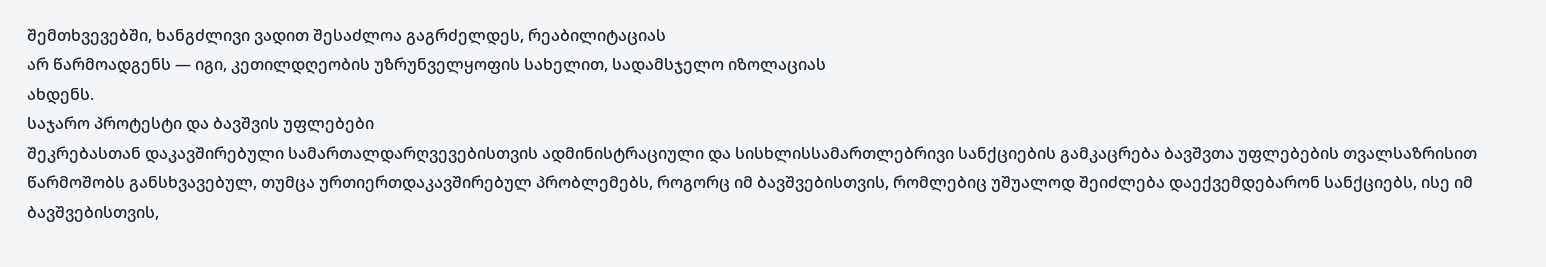შემთხვევებში, ხანგძლივი ვადით შესაძლოა გაგრძელდეს, რეაბილიტაციას
არ წარმოადგენს — იგი, კეთილდღეობის უზრუნველყოფის სახელით, სადამსჯელო იზოლაციას
ახდენს.
საჯარო პროტესტი და ბავშვის უფლებები
შეკრებასთან დაკავშირებული სამართალდარღვევებისთვის ადმინისტრაციული და სისხლისსამართლებრივი სანქციების გამკაცრება ბავშვთა უფლებების თვალსაზრისით წარმოშობს განსხვავებულ, თუმცა ურთიერთდაკავშირებულ პრობლემებს, როგორც იმ ბავშვებისთვის, რომლებიც უშუალოდ შეიძლება დაექვემდებარონ სანქციებს, ისე იმ ბავშვებისთვის,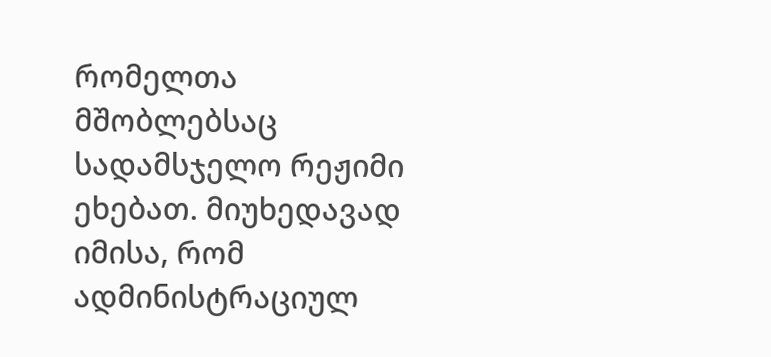რომელთა მშობლებსაც სადამსჯელო რეჟიმი ეხებათ. მიუხედავად იმისა, რომ ადმინისტრაციულ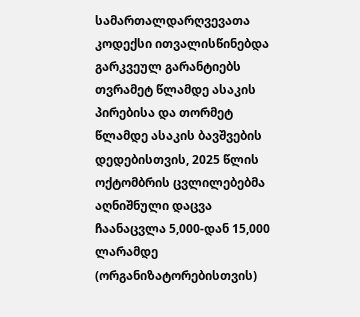სამართალდარღვევათა კოდექსი ითვალისწინებდა გარკვეულ გარანტიებს თვრამეტ წლამდე ასაკის პირებისა და თორმეტ წლამდე ასაკის ბავშვების დედებისთვის, 2025 წლის ოქტომბრის ცვლილებებმა აღნიშნული დაცვა ჩაანაცვლა 5,000-დან 15,000 ლარამდე
(ორგანიზატორებისთვის)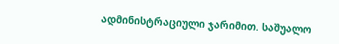ადმინისტრაციული ჯარიმით. საშუალო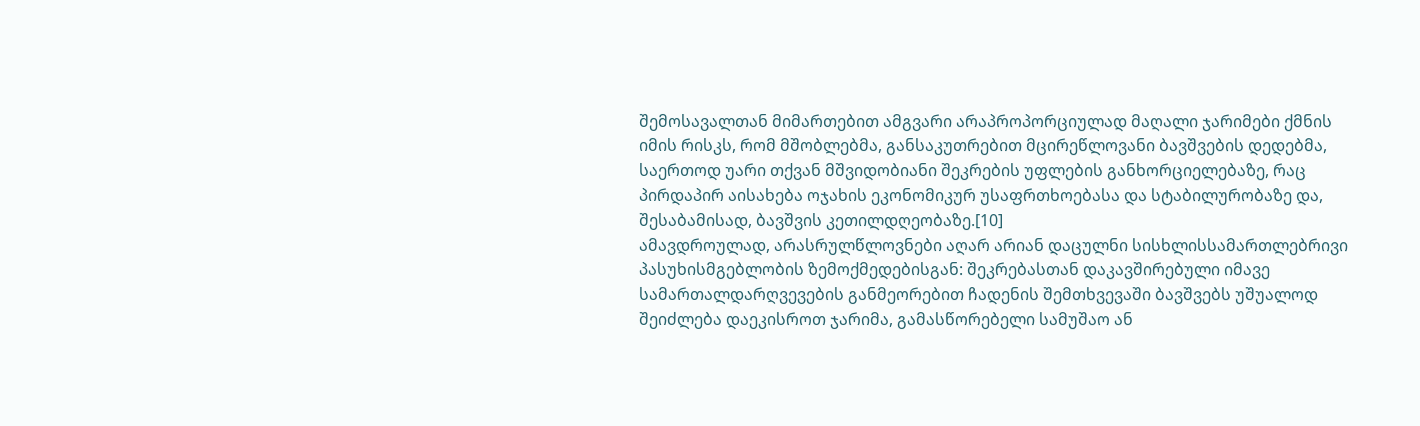შემოსავალთან მიმართებით ამგვარი არაპროპორციულად მაღალი ჯარიმები ქმნის იმის რისკს, რომ მშობლებმა, განსაკუთრებით მცირეწლოვანი ბავშვების დედებმა, საერთოდ უარი თქვან მშვიდობიანი შეკრების უფლების განხორციელებაზე, რაც პირდაპირ აისახება ოჯახის ეკონომიკურ უსაფრთხოებასა და სტაბილურობაზე და, შესაბამისად, ბავშვის კეთილდღეობაზე.[10]
ამავდროულად, არასრულწლოვნები აღარ არიან დაცულნი სისხლისსამართლებრივი პასუხისმგებლობის ზემოქმედებისგან: შეკრებასთან დაკავშირებული იმავე სამართალდარღვევების განმეორებით ჩადენის შემთხვევაში ბავშვებს უშუალოდ შეიძლება დაეკისროთ ჯარიმა, გამასწორებელი სამუშაო ან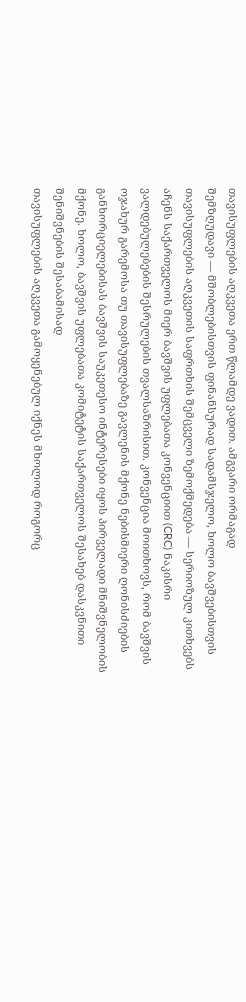თავისუფლების აღკვეთა ერთ წლამდე ვადით. ამგვარი ორმაგად
შემზღუდავი — მშობლებისთვის ფინანსურად სადამსჯელო, ხოლო ბავშვებისთვის თავისუფლების აღკვეთის საფრთხის შემცველი ზემოქმედება — სერიოზულ კითხვებს აჩენს საქართველოს მიერ ბავშვის უფლებათა კონვენციით (CRC) ნაკისრი ვალდებულებების შესრულების თვალსაზრისით. კონვენცია მოითხოვს, რომ ბავშვის ოჯახურ გარემოსა თუ თავისუფლებაზე გავლენის მქონე ნებისმიერი ღონისძიების განხორციელებისას ბავშვის საუკეთესო ინტერესები იყოს პირველადი მნიშვნელობის მქონე. ხოლო, ბავშვის უფლებათა კომიტეტის საქართველოს შესახებ დასკვნითი შენიშვნების შესაბამისად
თავისუფლების აღკვეთა გამოყენებულ იქნეს მხოლოდ როგორც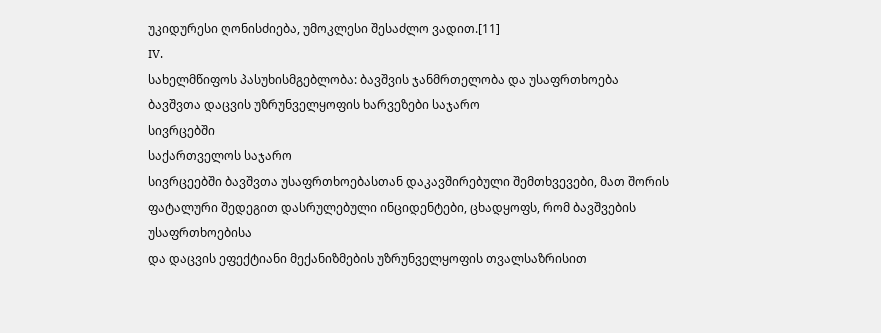უკიდურესი ღონისძიება, უმოკლესი შესაძლო ვადით.[11]
IV.
სახელმწიფოს პასუხისმგებლობა: ბავშვის ჯანმრთელობა და უსაფრთხოება
ბავშვთა დაცვის უზრუნველყოფის ხარვეზები საჯარო
სივრცებში
საქართველოს საჯარო
სივრცეებში ბავშვთა უსაფრთხოებასთან დაკავშირებული შემთხვევები, მათ შორის
ფატალური შედეგით დასრულებული ინციდენტები, ცხადყოფს, რომ ბავშვების უსაფრთხოებისა
და დაცვის ეფექტიანი მექანიზმების უზრუნველყოფის თვალსაზრისით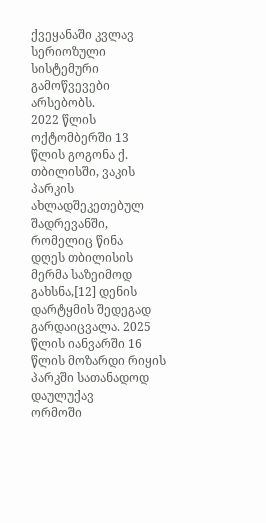ქვეყანაში კვლავ
სერიოზული სისტემური გამოწვევები არსებობს.
2022 წლის ოქტომბერში 13
წლის გოგონა ქ. თბილისში, ვაკის პარკის ახლადშეკეთებულ შადრევანში, რომელიც წინა
დღეს თბილისის მერმა საზეიმოდ გახსნა,[12] დენის დარტყმის შედეგად
გარდაიცვალა. 2025 წლის იანვარში 16 წლის მოზარდი რიყის პარკში სათანადოდ დაულუქავ
ორმოში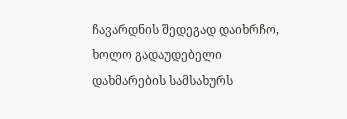ჩავარდნის შედეგად დაიხრჩო, ხოლო გადაუდებელი დახმარების სამსახურს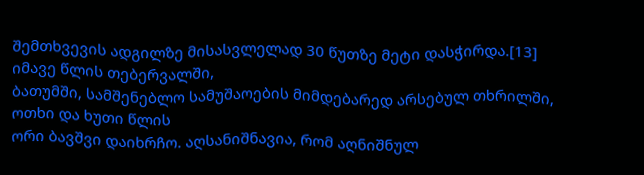შემთხვევის ადგილზე მისასვლელად 30 წუთზე მეტი დასჭირდა.[13] იმავე წლის თებერვალში,
ბათუმში, სამშენებლო სამუშაოების მიმდებარედ არსებულ თხრილში, ოთხი და ხუთი წლის
ორი ბავშვი დაიხრჩო. აღსანიშნავია, რომ აღნიშნულ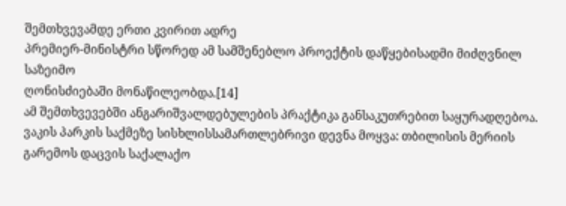შემთხვევამდე ერთი კვირით ადრე
პრემიერ-მინისტრი სწორედ ამ სამშენებლო პროექტის დაწყებისადმი მიძღვნილ საზეიმო
ღონისძიებაში მონაწილეობდა.[14]
ამ შემთხვევებში ანგარიშვალდებულების პრაქტიკა განსაკუთრებით საყურადღებოა. ვაკის პარკის საქმეზე სისხლისსამართლებრივი დევნა მოყვა: თბილისის მერიის გარემოს დაცვის საქალაქო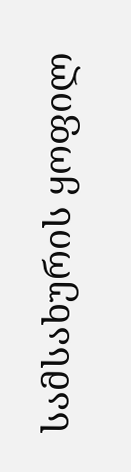სამსახურის ყოფილ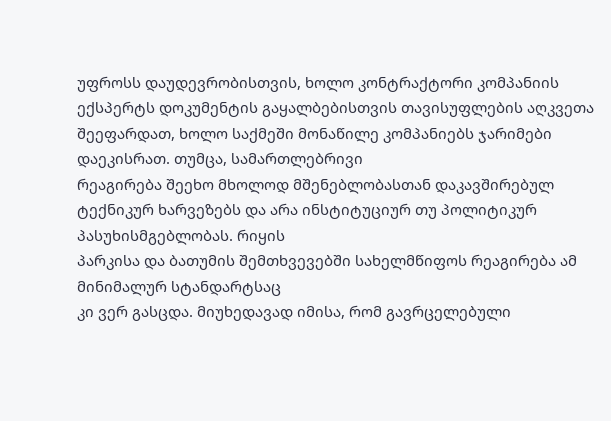უფროსს დაუდევრობისთვის, ხოლო კონტრაქტორი კომპანიის ექსპერტს დოკუმენტის გაყალბებისთვის თავისუფლების აღკვეთა
შეეფარდათ, ხოლო საქმეში მონაწილე კომპანიებს ჯარიმები დაეკისრათ. თუმცა, სამართლებრივი
რეაგირება შეეხო მხოლოდ მშენებლობასთან დაკავშირებულ ტექნიკურ ხარვეზებს და არა ინსტიტუციურ თუ პოლიტიკურ პასუხისმგებლობას. რიყის
პარკისა და ბათუმის შემთხვევებში სახელმწიფოს რეაგირება ამ მინიმალურ სტანდარტსაც
კი ვერ გასცდა. მიუხედავად იმისა, რომ გავრცელებული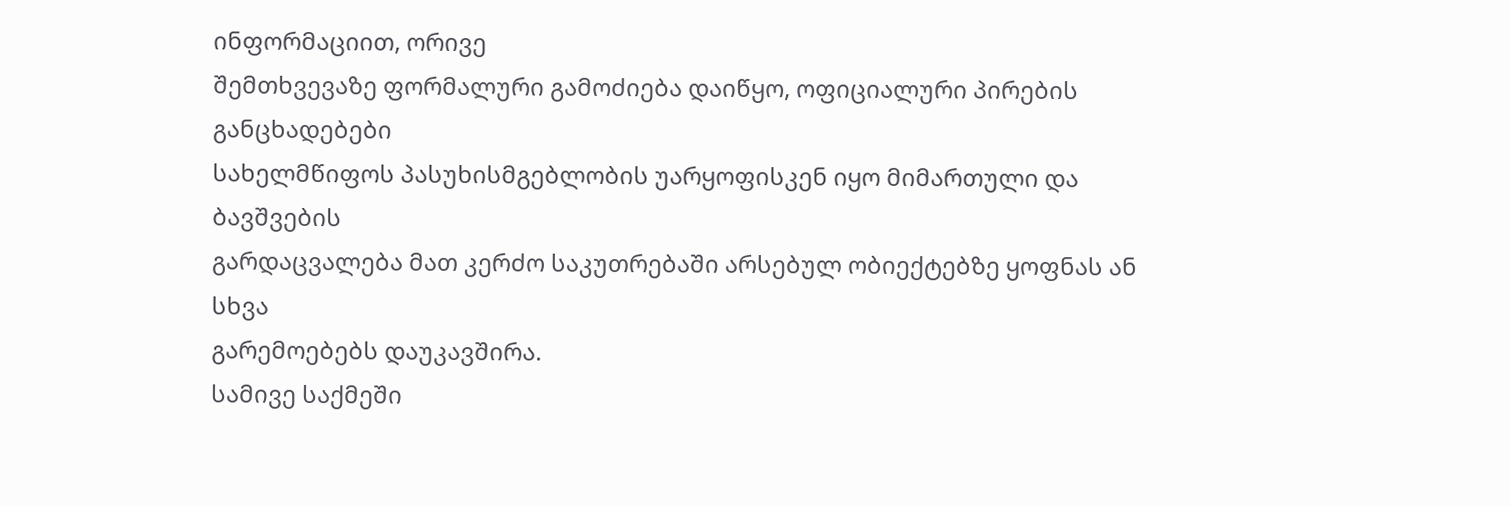ინფორმაციით, ორივე
შემთხვევაზე ფორმალური გამოძიება დაიწყო, ოფიციალური პირების განცხადებები
სახელმწიფოს პასუხისმგებლობის უარყოფისკენ იყო მიმართული და ბავშვების
გარდაცვალება მათ კერძო საკუთრებაში არსებულ ობიექტებზე ყოფნას ან სხვა
გარემოებებს დაუკავშირა.
სამივე საქმეში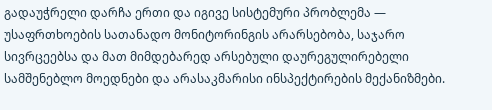გადაუჭრელი დარჩა ერთი და იგივე სისტემური პრობლემა — უსაფრთხოების სათანადო მონიტორინგის არარსებობა, საჯარო სივრცეებსა და მათ მიმდებარედ არსებული დაურეგულირებელი სამშენებლო მოედნები და არასაკმარისი ინსპექტირების მექანიზმები.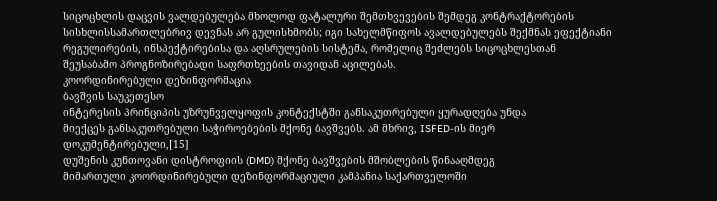სიცოცხლის დაცვის ვალდებულება მხოლოდ ფატალური შემთხვევების შემდეგ კონტრაქტორების სისხლისსამართლებრივ დევნას არ გულისხმობს; იგი სახელმწიფოს ავალდებულებს შექმნას ეფექტიანი რეგულირების, ინსპექტირებისა და აღსრულების სისტემა, რომელიც შეძლებს სიცოცხლესთან
შეუსაბამო პროგნოზირებადი საფრთხეების თავიდან აცილებას.
კოორდინირებული დეზინფორმაცია
ბავშვის საუკეთესო
ინტერესის პრინციპის უზრუნველყოფის კონტექსტში განსაკუთრებული ყურადღება უნდა
მიექცეს განსაკუთრებული საჭიროებების მქონე ბავშვებს. ამ მხრივ, ISFED-ის მიერ
დოკუმენტირებული,[15]
დუშენის კუნთოვანი დისტროფიის (DMD) მქონე ბავშვების მშობლების წინააღმდეგ
მიმართული კოორდინირებული დეზინფორმაციული კამპანია საქართველოში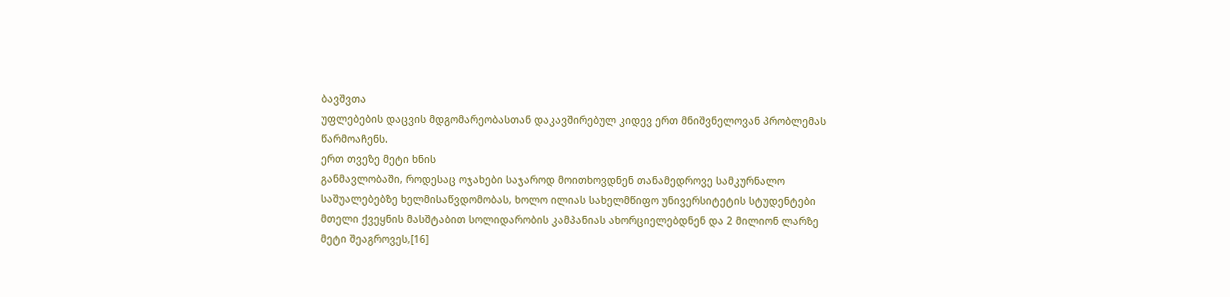ბავშვთა
უფლებების დაცვის მდგომარეობასთან დაკავშირებულ კიდევ ერთ მნიშვნელოვან პრობლემას
წარმოაჩენს.
ერთ თვეზე მეტი ხნის
განმავლობაში, როდესაც ოჯახები საჯაროდ მოითხოვდნენ თანამედროვე სამკურნალო
საშუალებებზე ხელმისაწვდომობას, ხოლო ილიას სახელმწიფო უნივერსიტეტის სტუდენტები
მთელი ქვეყნის მასშტაბით სოლიდარობის კამპანიას ახორციელებდნენ და 2 მილიონ ლარზე
მეტი შეაგროვეს,[16]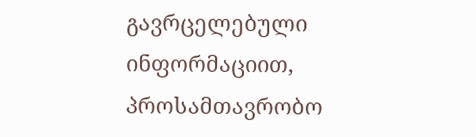გავრცელებული ინფორმაციით, პროსამთავრობო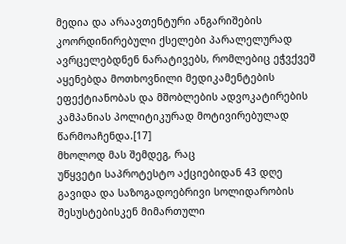მედია და არაავთენტური ანგარიშების
კოორდინირებული ქსელები პარალელურად ავრცელებდნენ ნარატივებს, რომლებიც ეჭვქვეშ
აყენებდა მოთხოვნილი მედიკამენტების ეფექტიანობას და მშობლების ადვოკატირების
კამპანიას პოლიტიკურად მოტივირებულად წარმოაჩენდა.[17]
მხოლოდ მას შემდეგ, რაც
უწყვეტი საპროტესტო აქციებიდან 43 დღე გავიდა და საზოგადოებრივი სოლიდარობის
შესუსტებისკენ მიმართული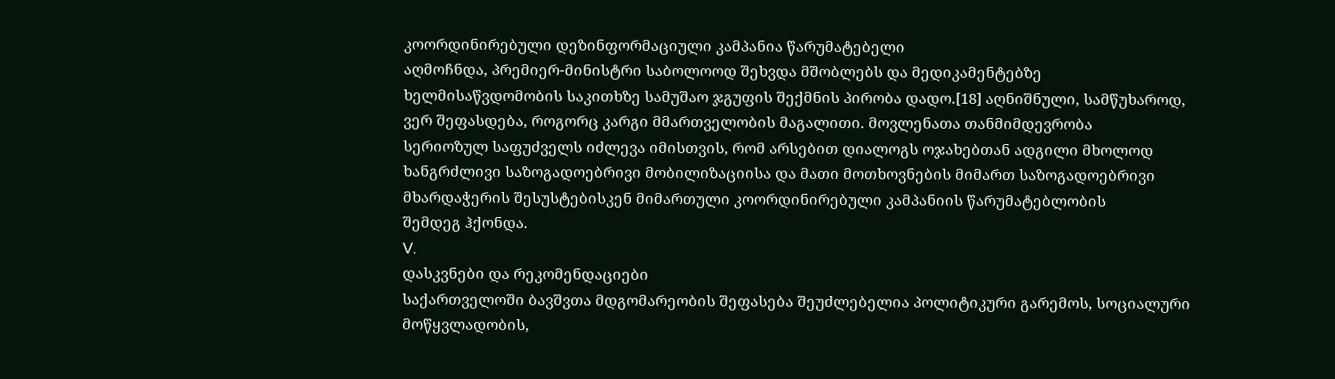კოორდინირებული დეზინფორმაციული კამპანია წარუმატებელი
აღმოჩნდა, პრემიერ-მინისტრი საბოლოოდ შეხვდა მშობლებს და მედიკამენტებზე
ხელმისაწვდომობის საკითხზე სამუშაო ჯგუფის შექმნის პირობა დადო.[18] აღნიშნული, სამწუხაროდ,
ვერ შეფასდება, როგორც კარგი მმართველობის მაგალითი. მოვლენათა თანმიმდევრობა
სერიოზულ საფუძველს იძლევა იმისთვის, რომ არსებით დიალოგს ოჯახებთან ადგილი მხოლოდ
ხანგრძლივი საზოგადოებრივი მობილიზაციისა და მათი მოთხოვნების მიმართ საზოგადოებრივი
მხარდაჭერის შესუსტებისკენ მიმართული კოორდინირებული კამპანიის წარუმატებლობის
შემდეგ ჰქონდა.
V.
დასკვნები და რეკომენდაციები
საქართველოში ბავშვთა მდგომარეობის შეფასება შეუძლებელია პოლიტიკური გარემოს, სოციალური მოწყვლადობის,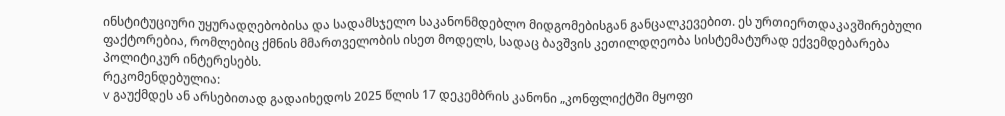ინსტიტუციური უყურადღებობისა და სადამსჯელო საკანონმდებლო მიდგომებისგან განცალკევებით. ეს ურთიერთდაკავშირებული ფაქტორებია, რომლებიც ქმნის მმართველობის ისეთ მოდელს, სადაც ბავშვის კეთილდღეობა სისტემატურად ექვემდებარება პოლიტიკურ ინტერესებს.
რეკომენდებულია:
v გაუქმდეს ან არსებითად გადაიხედოს 2025 წლის 17 დეკემბრის კანონი „კონფლიქტში მყოფი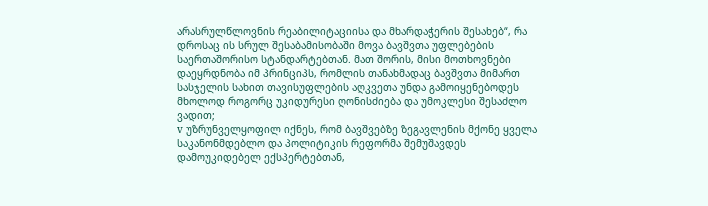არასრულწლოვნის რეაბილიტაციისა და მხარდაჭერის შესახებ“, რა დროსაც ის სრულ შესაბამისობაში მოვა ბავშვთა უფლებების საერთაშორისო სტანდარტებთან. მათ შორის, მისი მოთხოვნები დაეყრდნობა იმ პრინციპს, რომლის თანახმადაც ბავშვთა მიმართ სასჯელის სახით თავისუფლების აღკვეთა უნდა გამოიყენებოდეს მხოლოდ როგორც უკიდურესი ღონისძიება და უმოკლესი შესაძლო ვადით;
v უზრუნველყოფილ იქნეს, რომ ბავშვებზე ზეგავლენის მქონე ყველა საკანონმდებლო და პოლიტიკის რეფორმა შემუშავდეს დამოუკიდებელ ექსპერტებთან,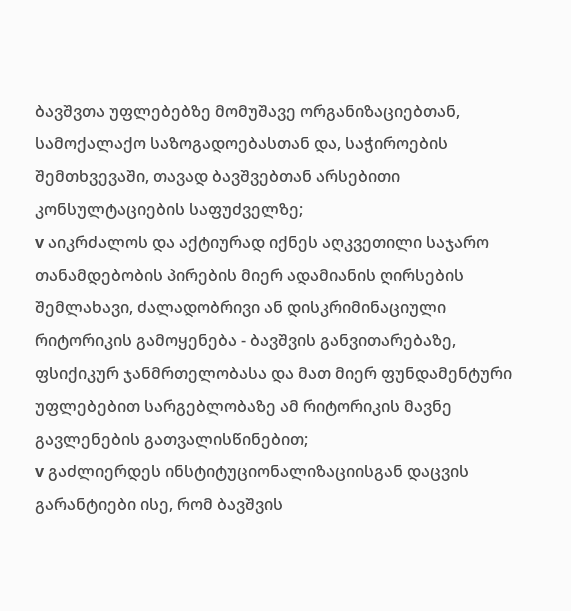ბავშვთა უფლებებზე მომუშავე ორგანიზაციებთან, სამოქალაქო საზოგადოებასთან და, საჭიროების შემთხვევაში, თავად ბავშვებთან არსებითი კონსულტაციების საფუძველზე;
v აიკრძალოს და აქტიურად იქნეს აღკვეთილი საჯარო თანამდებობის პირების მიერ ადამიანის ღირსების შემლახავი, ძალადობრივი ან დისკრიმინაციული რიტორიკის გამოყენება - ბავშვის განვითარებაზე, ფსიქიკურ ჯანმრთელობასა და მათ მიერ ფუნდამენტური უფლებებით სარგებლობაზე ამ რიტორიკის მავნე გავლენების გათვალისწინებით;
v გაძლიერდეს ინსტიტუციონალიზაციისგან დაცვის გარანტიები ისე, რომ ბავშვის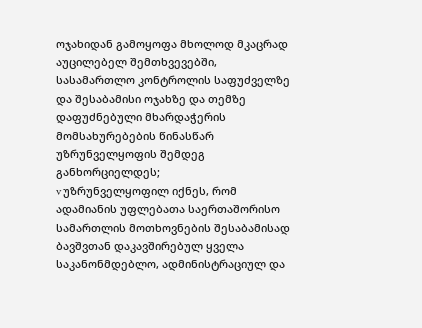ოჯახიდან გამოყოფა მხოლოდ მკაცრად აუცილებელ შემთხვევებში, სასამართლო კონტროლის საფუძველზე და შესაბამისი ოჯახზე და თემზე დაფუძნებული მხარდაჭერის მომსახურებების წინასწარ უზრუნველყოფის შემდეგ განხორციელდეს;
v უზრუნველყოფილ იქნეს, რომ ადამიანის უფლებათა საერთაშორისო სამართლის მოთხოვნების შესაბამისად ბავშვთან დაკავშირებულ ყველა საკანონმდებლო, ადმინისტრაციულ და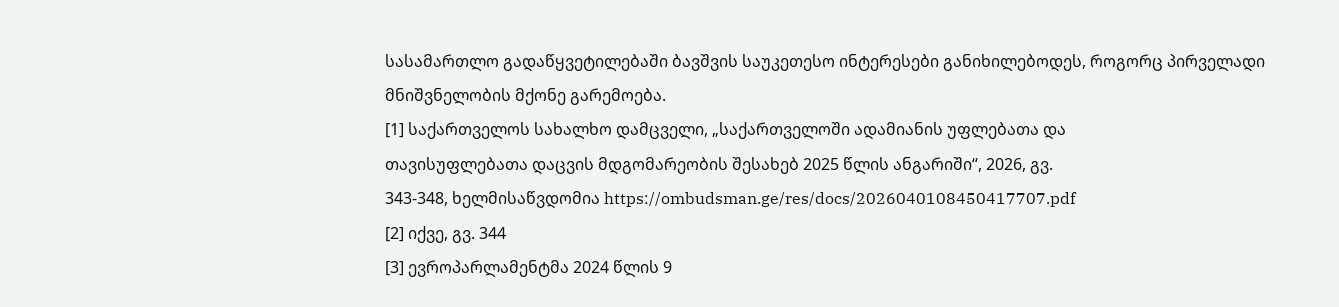სასამართლო გადაწყვეტილებაში ბავშვის საუკეთესო ინტერესები განიხილებოდეს, როგორც პირველადი მნიშვნელობის მქონე გარემოება.
[1] საქართველოს სახალხო დამცველი, „საქართველოში ადამიანის უფლებათა და
თავისუფლებათა დაცვის მდგომარეობის შესახებ 2025 წლის ანგარიში“, 2026, გვ.
343-348, ხელმისაწვდომია https://ombudsman.ge/res/docs/2026040108450417707.pdf
[2] იქვე, გვ. 344
[3] ევროპარლამენტმა 2024 წლის 9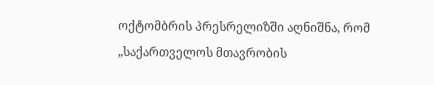ოქტომბრის პრესრელიზში აღნიშნა, რომ
„საქართველოს მთავრობის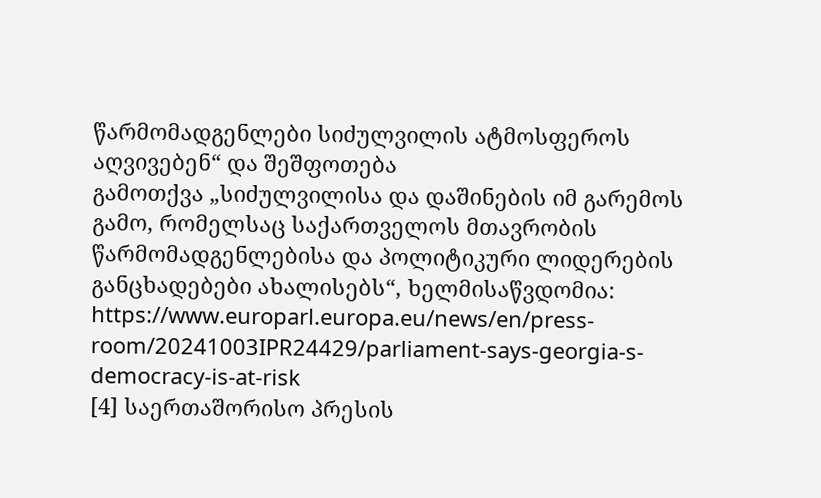წარმომადგენლები სიძულვილის ატმოსფეროს აღვივებენ“ და შეშფოთება
გამოთქვა „სიძულვილისა და დაშინების იმ გარემოს გამო, რომელსაც საქართველოს მთავრობის
წარმომადგენლებისა და პოლიტიკური ლიდერების განცხადებები ახალისებს“, ხელმისაწვდომია:
https://www.europarl.europa.eu/news/en/press-room/20241003IPR24429/parliament-says-georgia-s-democracy-is-at-risk
[4] საერთაშორისო პრესის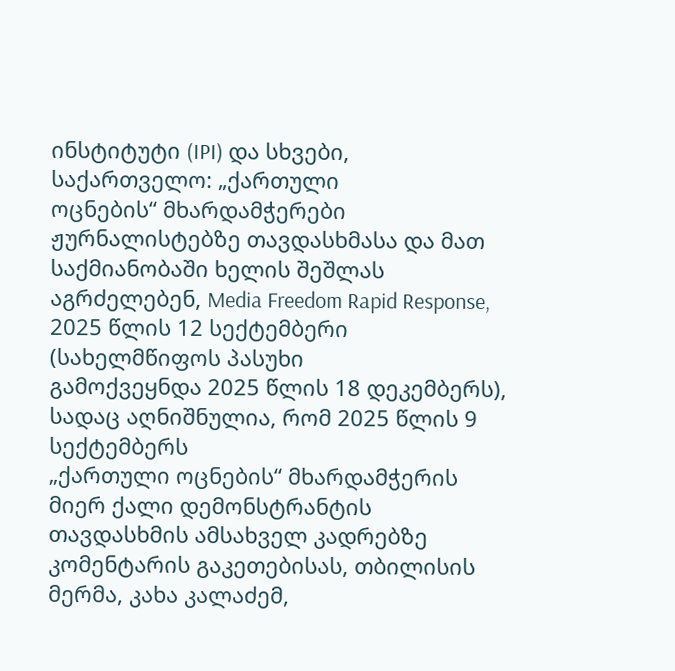ინსტიტუტი (IPI) და სხვები, საქართველო: „ქართული
ოცნების“ მხარდამჭერები ჟურნალისტებზე თავდასხმასა და მათ საქმიანობაში ხელის შეშლას
აგრძელებენ, Media Freedom Rapid Response, 2025 წლის 12 სექტემბერი (სახელმწიფოს პასუხი
გამოქვეყნდა 2025 წლის 18 დეკემბერს), სადაც აღნიშნულია, რომ 2025 წლის 9 სექტემბერს
„ქართული ოცნების“ მხარდამჭერის მიერ ქალი დემონსტრანტის თავდასხმის ამსახველ კადრებზე
კომენტარის გაკეთებისას, თბილისის მერმა, კახა კალაძემ,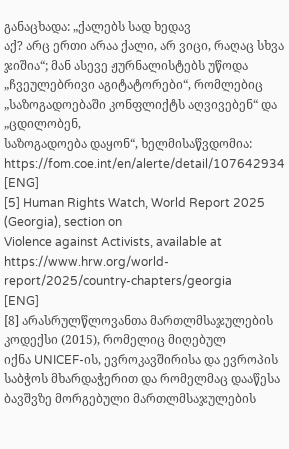განაცხადა: „ქალებს სად ხედავ
აქ? არც ერთი არაა ქალი, არ ვიცი, რაღაც სხვა ჯიშია“; მან ასევე ჟურნალისტებს უწოდა
„ჩვეულებრივი აგიტატორები“, რომლებიც „საზოგადოებაში კონფლიქტს აღვივებენ“ და „ცდილობენ,
საზოგადოება დაყონ“, ხელმისაწვდომია: https://fom.coe.int/en/alerte/detail/107642934
[ENG]
[5] Human Rights Watch, World Report 2025 (Georgia), section on
Violence against Activists, available at https://www.hrw.org/world-report/2025/country-chapters/georgia
[ENG]
[8] არასრულწლოვანთა მართლმსაჯულების კოდექსი (2015), რომელიც მიღებულ
იქნა UNICEF-ის, ევროკავშირისა და ევროპის საბჭოს მხარდაჭერით და რომელმაც დააწესა
ბავშვზე მორგებული მართლმსაჯულების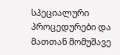სპეციალური პროცედურები და მათთან მომუშავე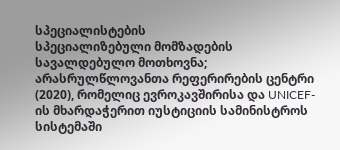სპეციალისტების
სპეციალიზებული მომზადების სავალდებულო მოთხოვნა; არასრულწლოვანთა რეფერირების ცენტრი
(2020), რომელიც ევროკავშირისა და UNICEF-ის მხარდაჭერით იუსტიციის სამინისტროს სისტემაში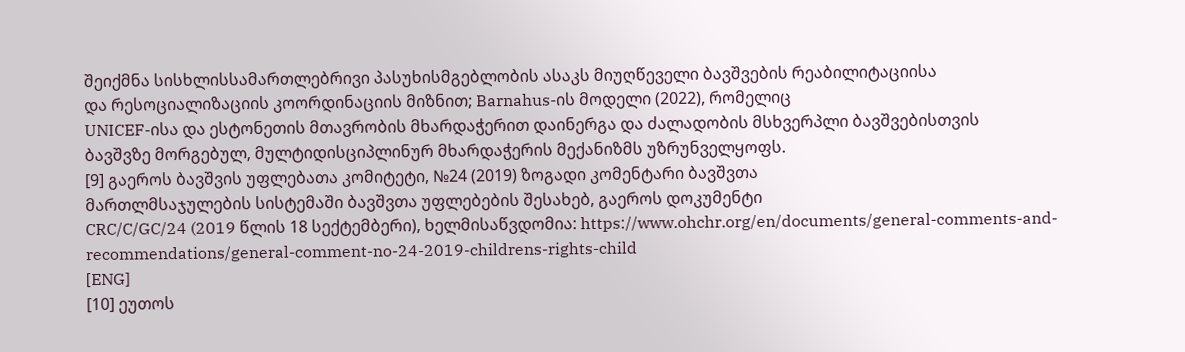შეიქმნა სისხლისსამართლებრივი პასუხისმგებლობის ასაკს მიუღწეველი ბავშვების რეაბილიტაციისა
და რესოციალიზაციის კოორდინაციის მიზნით; Barnahus-ის მოდელი (2022), რომელიც
UNICEF-ისა და ესტონეთის მთავრობის მხარდაჭერით დაინერგა და ძალადობის მსხვერპლი ბავშვებისთვის
ბავშვზე მორგებულ, მულტიდისციპლინურ მხარდაჭერის მექანიზმს უზრუნველყოფს.
[9] გაეროს ბავშვის უფლებათა კომიტეტი, №24 (2019) ზოგადი კომენტარი ბავშვთა
მართლმსაჯულების სისტემაში ბავშვთა უფლებების შესახებ, გაეროს დოკუმენტი
CRC/C/GC/24 (2019 წლის 18 სექტემბერი), ხელმისაწვდომია: https://www.ohchr.org/en/documents/general-comments-and-recommendations/general-comment-no-24-2019-childrens-rights-child
[ENG]
[10] ეუთოს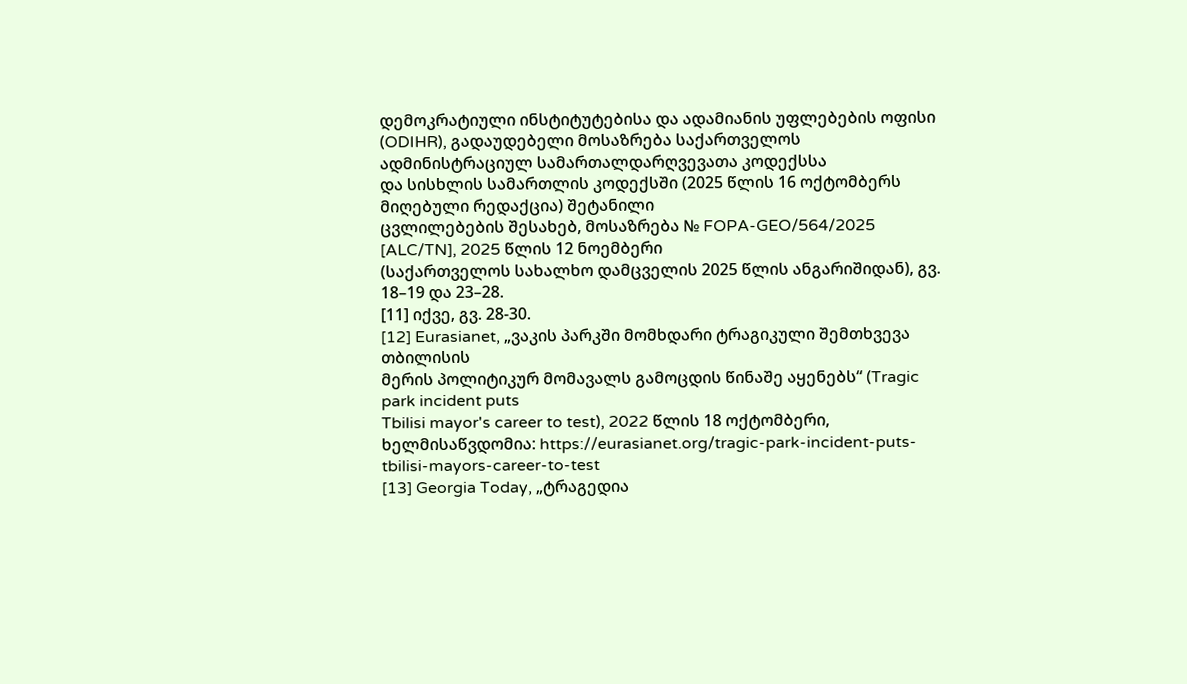დემოკრატიული ინსტიტუტებისა და ადამიანის უფლებების ოფისი
(ODIHR), გადაუდებელი მოსაზრება საქართველოს ადმინისტრაციულ სამართალდარღვევათა კოდექსსა
და სისხლის სამართლის კოდექსში (2025 წლის 16 ოქტომბერს მიღებული რედაქცია) შეტანილი
ცვლილებების შესახებ, მოსაზრება № FOPA-GEO/564/2025 [ALC/TN], 2025 წლის 12 ნოემბერი
(საქართველოს სახალხო დამცველის 2025 წლის ანგარიშიდან), გვ. 18–19 და 23–28.
[11] იქვე, გვ. 28-30.
[12] Eurasianet, „ვაკის პარკში მომხდარი ტრაგიკული შემთხვევა თბილისის
მერის პოლიტიკურ მომავალს გამოცდის წინაშე აყენებს“ (Tragic park incident puts
Tbilisi mayor's career to test), 2022 წლის 18 ოქტომბერი, ხელმისაწვდომია: https://eurasianet.org/tragic-park-incident-puts-tbilisi-mayors-career-to-test
[13] Georgia Today, „ტრაგედია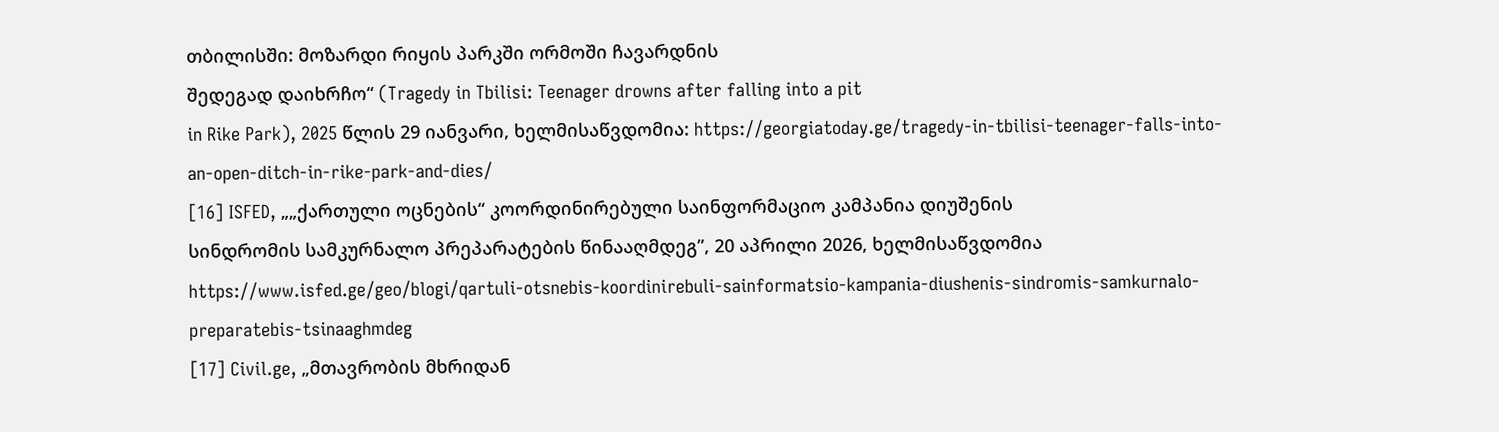თბილისში: მოზარდი რიყის პარკში ორმოში ჩავარდნის
შედეგად დაიხრჩო“ (Tragedy in Tbilisi: Teenager drowns after falling into a pit
in Rike Park), 2025 წლის 29 იანვარი, ხელმისაწვდომია: https://georgiatoday.ge/tragedy-in-tbilisi-teenager-falls-into-an-open-ditch-in-rike-park-and-dies/
[16] ISFED, „„ქართული ოცნების“ კოორდინირებული საინფორმაციო კამპანია დიუშენის
სინდრომის სამკურნალო პრეპარატების წინააღმდეგ”, 20 აპრილი 2026, ხელმისაწვდომია https://www.isfed.ge/geo/blogi/qartuli-otsnebis-koordinirebuli-sainformatsio-kampania-diushenis-sindromis-samkurnalo-preparatebis-tsinaaghmdeg
[17] Civil.ge, „მთავრობის მხრიდან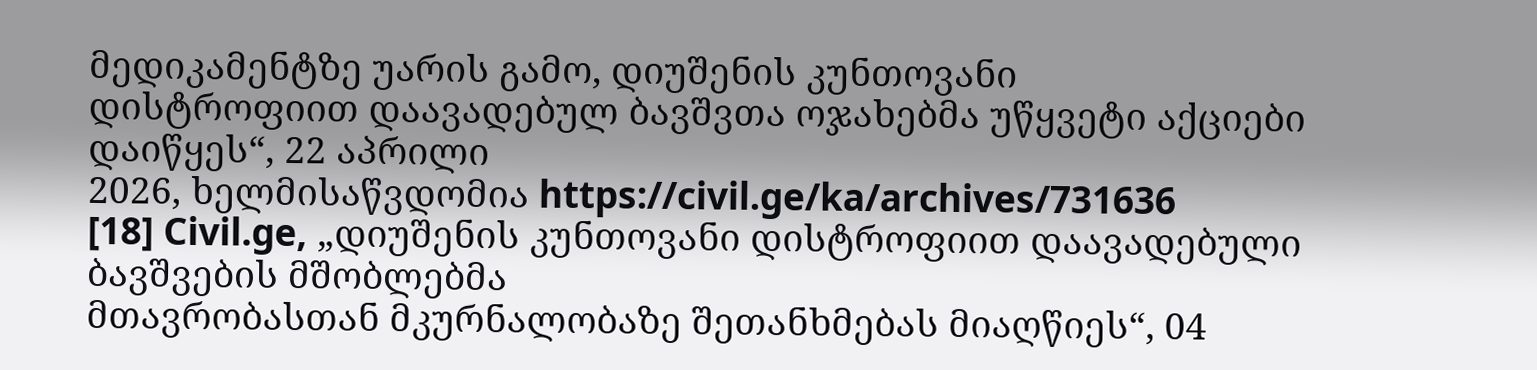მედიკამენტზე უარის გამო, დიუშენის კუნთოვანი
დისტროფიით დაავადებულ ბავშვთა ოჯახებმა უწყვეტი აქციები დაიწყეს“, 22 აპრილი
2026, ხელმისაწვდომია https://civil.ge/ka/archives/731636
[18] Civil.ge, „დიუშენის კუნთოვანი დისტროფიით დაავადებული ბავშვების მშობლებმა
მთავრობასთან მკურნალობაზე შეთანხმებას მიაღწიეს“, 04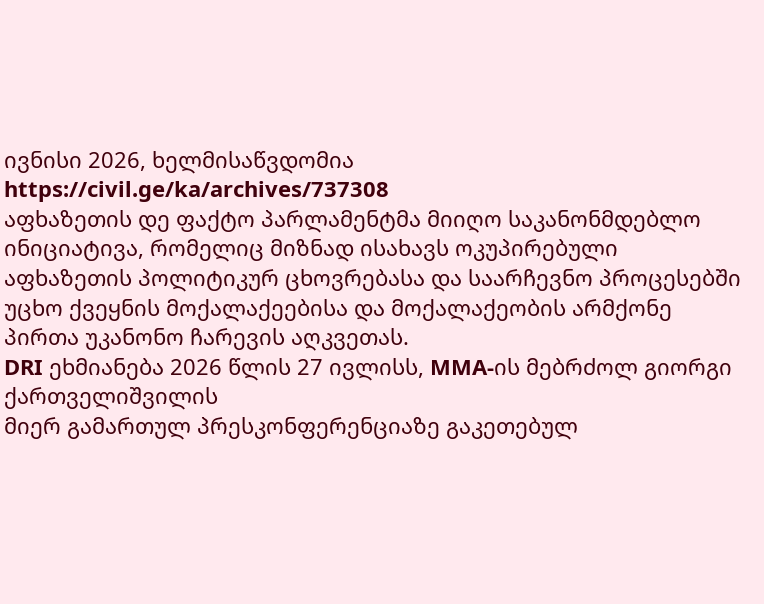ივნისი 2026, ხელმისაწვდომია
https://civil.ge/ka/archives/737308
აფხაზეთის დე ფაქტო პარლამენტმა მიიღო საკანონმდებლო ინიციატივა, რომელიც მიზნად ისახავს ოკუპირებული აფხაზეთის პოლიტიკურ ცხოვრებასა და საარჩევნო პროცესებში უცხო ქვეყნის მოქალაქეებისა და მოქალაქეობის არმქონე პირთა უკანონო ჩარევის აღკვეთას.
DRI ეხმიანება 2026 წლის 27 ივლისს, MMA-ის მებრძოლ გიორგი ქართველიშვილის
მიერ გამართულ პრესკონფერენციაზე გაკეთებულ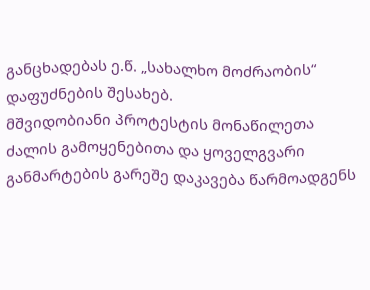განცხადებას ე.წ. „სახალხო მოძრაობის“ დაფუძნების შესახებ.
მშვიდობიანი პროტესტის მონაწილეთა ძალის გამოყენებითა და ყოველგვარი განმარტების გარეშე დაკავება წარმოადგენს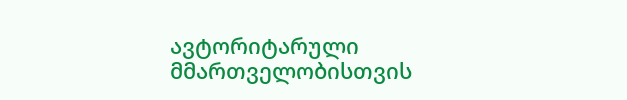ავტორიტარული მმართველობისთვის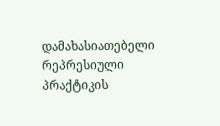დამახასიათებელი რეპრესიული პრაქტიკის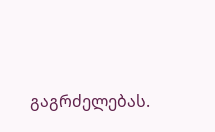გაგრძელებას.